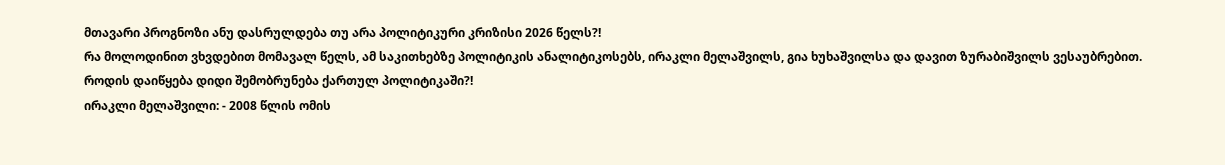მთავარი პროგნოზი ანუ დასრულდება თუ არა პოლიტიკური კრიზისი 2026 წელს?!
რა მოლოდინით ვხვდებით მომავალ წელს, ამ საკითხებზე პოლიტიკის ანალიტიკოსებს, ირაკლი მელაშვილს, გია ხუხაშვილსა და დავით ზურაბიშვილს ვესაუბრებით.
როდის დაიწყება დიდი შემობრუნება ქართულ პოლიტიკაში?!
ირაკლი მელაშვილი: - 2008 წლის ომის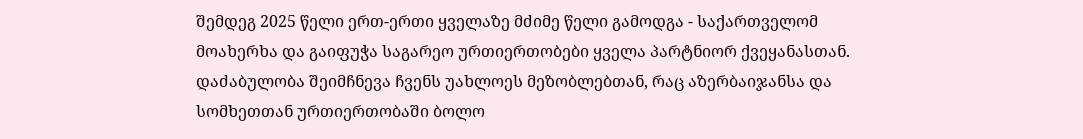შემდეგ 2025 წელი ერთ-ერთი ყველაზე მძიმე წელი გამოდგა - საქართველომ მოახერხა და გაიფუჭა საგარეო ურთიერთობები ყველა პარტნიორ ქვეყანასთან. დაძაბულობა შეიმჩნევა ჩვენს უახლოეს მეზობლებთან, რაც აზერბაიჯანსა და სომხეთთან ურთიერთობაში ბოლო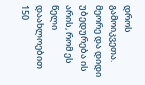დროს გამოიკვეთა.
მეორე და დიდი უბედურება ის არის, რომ ეს წელი დაახლოებით 150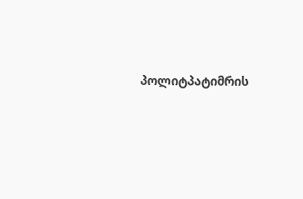პოლიტპატიმრის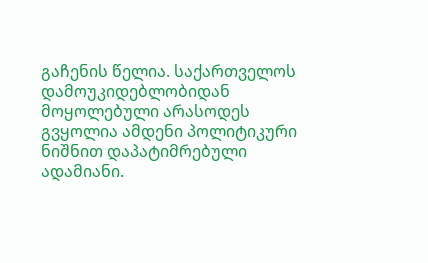გაჩენის წელია. საქართველოს დამოუკიდებლობიდან მოყოლებული არასოდეს გვყოლია ამდენი პოლიტიკური ნიშნით დაპატიმრებული ადამიანი.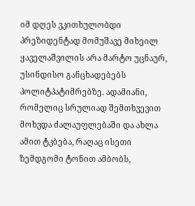იმ დღეს ვკითხულობდი პრეზიდენტად მომუშავე მიხეილ ყაველაშვილის არა მარტო უცნაურ, უსინდისო განცხადებებს პოლიტპატიმრებზე. ადამიანი, რომელიც სრულიად შემთხვევით მოხვდა ძალაუფლებაში და ახლა ამით ტკბება, რაღაც ისეთი ზემდგომი ტონით ამბობს,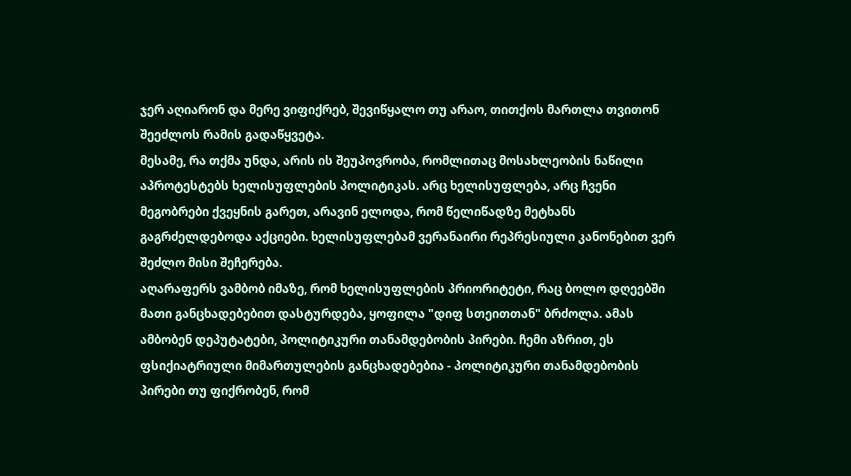ჯერ აღიარონ და მერე ვიფიქრებ, შევიწყალო თუ არაო, თითქოს მართლა თვითონ შეეძლოს რამის გადაწყვეტა.
მესამე, რა თქმა უნდა, არის ის შეუპოვრობა, რომლითაც მოსახლეობის ნაწილი აპროტესტებს ხელისუფლების პოლიტიკას. არც ხელისუფლება, არც ჩვენი მეგობრები ქვეყნის გარეთ, არავინ ელოდა, რომ წელიწადზე მეტხანს გაგრძელდებოდა აქციები. ხელისუფლებამ ვერანაირი რეპრესიული კანონებით ვერ შეძლო მისი შეჩერება.
აღარაფერს ვამბობ იმაზე, რომ ხელისუფლების პრიორიტეტი, რაც ბოლო დღეებში მათი განცხადებებით დასტურდება, ყოფილა "დიფ სთეითთან" ბრძოლა. ამას ამბობენ დეპუტატები, პოლიტიკური თანამდებობის პირები. ჩემი აზრით, ეს ფსიქიატრიული მიმართულების განცხადებებია - პოლიტიკური თანამდებობის პირები თუ ფიქრობენ, რომ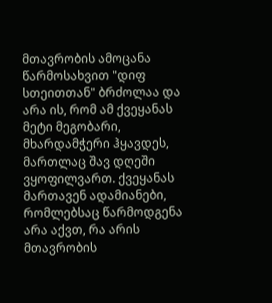მთავრობის ამოცანა წარმოსახვით "დიფ სთეითთან" ბრძოლაა და არა ის, რომ ამ ქვეყანას მეტი მეგობარი, მხარდამჭერი ჰყავდეს, მართლაც შავ დღეში ვყოფილვართ. ქვეყანას მართავენ ადამიანები, რომლებსაც წარმოდგენა არა აქვთ, რა არის მთავრობის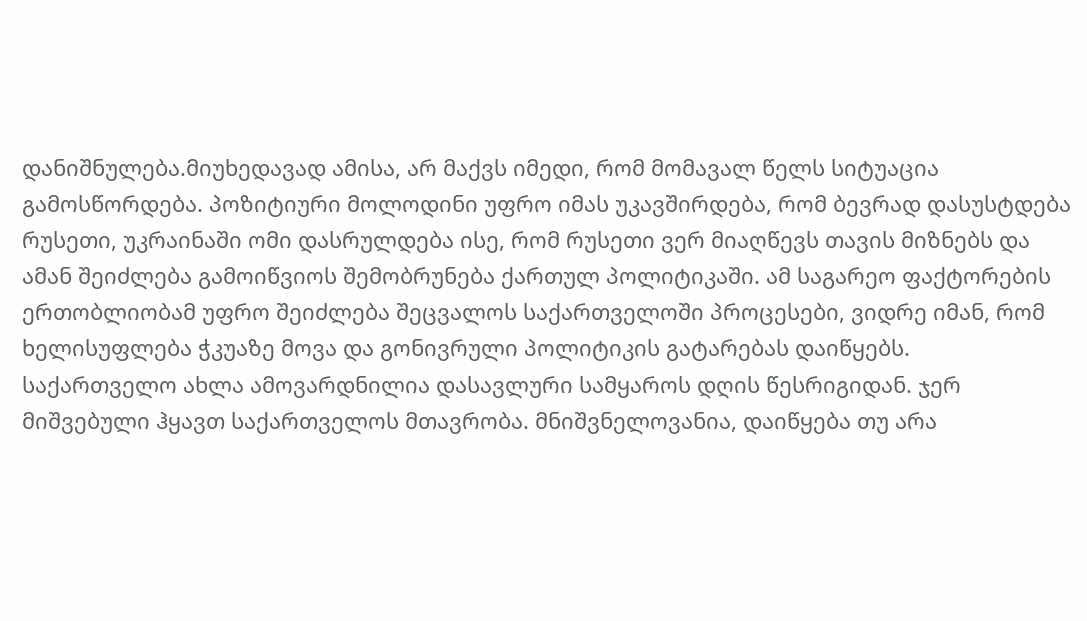დანიშნულება.მიუხედავად ამისა, არ მაქვს იმედი, რომ მომავალ წელს სიტუაცია გამოსწორდება. პოზიტიური მოლოდინი უფრო იმას უკავშირდება, რომ ბევრად დასუსტდება რუსეთი, უკრაინაში ომი დასრულდება ისე, რომ რუსეთი ვერ მიაღწევს თავის მიზნებს და ამან შეიძლება გამოიწვიოს შემობრუნება ქართულ პოლიტიკაში. ამ საგარეო ფაქტორების ერთობლიობამ უფრო შეიძლება შეცვალოს საქართველოში პროცესები, ვიდრე იმან, რომ ხელისუფლება ჭკუაზე მოვა და გონივრული პოლიტიკის გატარებას დაიწყებს.
საქართველო ახლა ამოვარდნილია დასავლური სამყაროს დღის წესრიგიდან. ჯერ მიშვებული ჰყავთ საქართველოს მთავრობა. მნიშვნელოვანია, დაიწყება თუ არა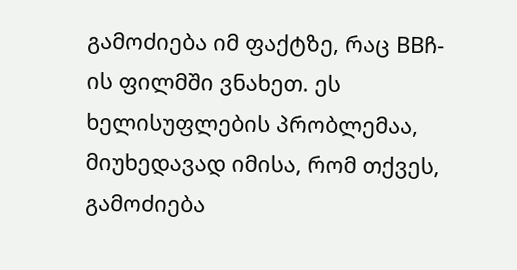გამოძიება იმ ფაქტზე, რაც BBჩ-ის ფილმში ვნახეთ. ეს ხელისუფლების პრობლემაა, მიუხედავად იმისა, რომ თქვეს, გამოძიება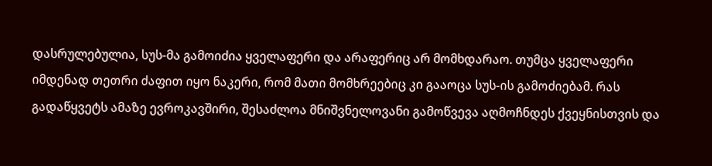დასრულებულია, სუს-მა გამოიძია ყველაფერი და არაფერიც არ მომხდარაო. თუმცა ყველაფერი იმდენად თეთრი ძაფით იყო ნაკერი, რომ მათი მომხრეებიც კი გააოცა სუს-ის გამოძიებამ. რას გადაწყვეტს ამაზე ევროკავშირი, შესაძლოა მნიშვნელოვანი გამოწვევა აღმოჩნდეს ქვეყნისთვის და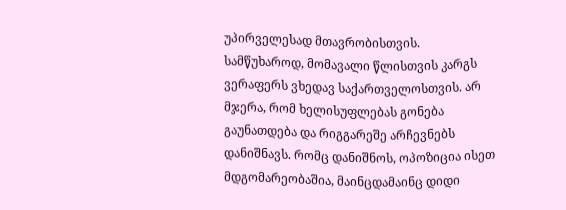უპირველესად მთავრობისთვის. სამწუხაროდ, მომავალი წლისთვის კარგს ვერაფერს ვხედავ საქართველოსთვის. არ მჯერა, რომ ხელისუფლებას გონება გაუნათდება და რიგგარეშე არჩევნებს დანიშნავს. რომც დანიშნოს, ოპოზიცია ისეთ მდგომარეობაშია, მაინცდამაინც დიდი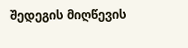შედეგის მიღწევის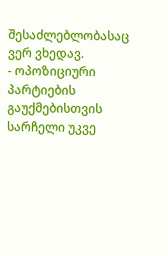შესაძლებლობასაც ვერ ვხედავ.
- ოპოზიციური პარტიების გაუქმებისთვის სარჩელი უკვე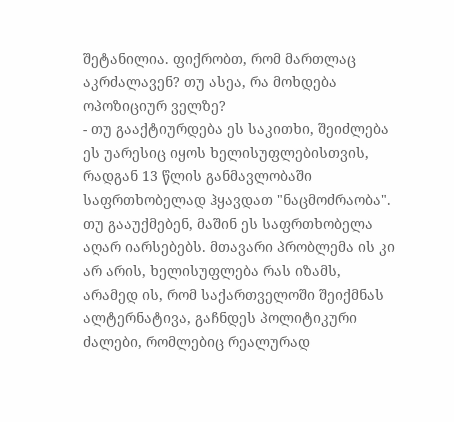შეტანილია. ფიქრობთ, რომ მართლაც აკრძალავენ? თუ ასეა, რა მოხდება ოპოზიციურ ველზე?
- თუ გააქტიურდება ეს საკითხი, შეიძლება ეს უარესიც იყოს ხელისუფლებისთვის, რადგან 13 წლის განმავლობაში საფრთხობელად ჰყავდათ "ნაცმოძრაობა". თუ გააუქმებენ, მაშინ ეს საფრთხობელა აღარ იარსებებს. მთავარი პრობლემა ის კი არ არის, ხელისუფლება რას იზამს, არამედ ის, რომ საქართველოში შეიქმნას ალტერნატივა, გაჩნდეს პოლიტიკური ძალები, რომლებიც რეალურად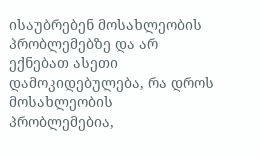ისაუბრებენ მოსახლეობის პრობლემებზე და არ ექნებათ ასეთი დამოკიდებულება, რა დროს მოსახლეობის პრობლემებია,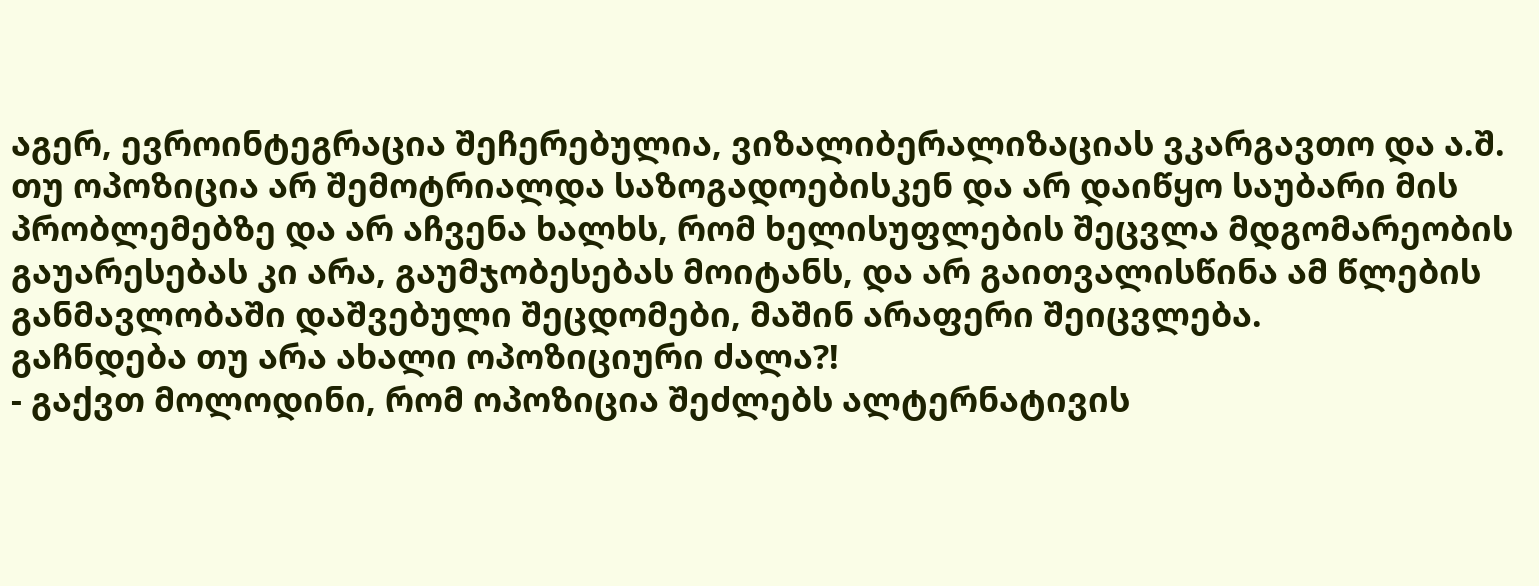აგერ, ევროინტეგრაცია შეჩერებულია, ვიზალიბერალიზაციას ვკარგავთო და ა.შ. თუ ოპოზიცია არ შემოტრიალდა საზოგადოებისკენ და არ დაიწყო საუბარი მის პრობლემებზე და არ აჩვენა ხალხს, რომ ხელისუფლების შეცვლა მდგომარეობის გაუარესებას კი არა, გაუმჯობესებას მოიტანს, და არ გაითვალისწინა ამ წლების განმავლობაში დაშვებული შეცდომები, მაშინ არაფერი შეიცვლება.
გაჩნდება თუ არა ახალი ოპოზიციური ძალა?!
- გაქვთ მოლოდინი, რომ ოპოზიცია შეძლებს ალტერნატივის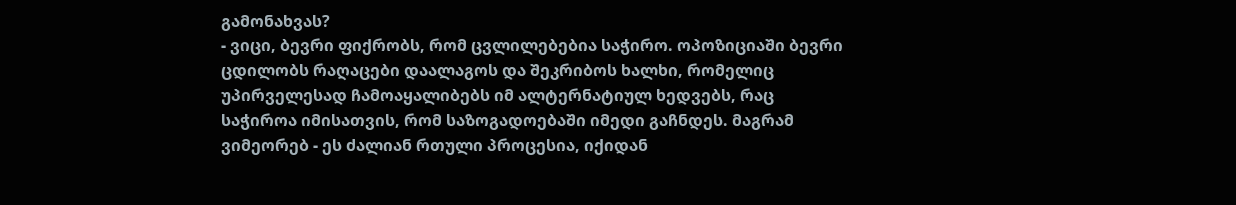გამონახვას?
- ვიცი, ბევრი ფიქრობს, რომ ცვლილებებია საჭირო. ოპოზიციაში ბევრი ცდილობს რაღაცები დაალაგოს და შეკრიბოს ხალხი, რომელიც უპირველესად ჩამოაყალიბებს იმ ალტერნატიულ ხედვებს, რაც საჭიროა იმისათვის, რომ საზოგადოებაში იმედი გაჩნდეს. მაგრამ ვიმეორებ - ეს ძალიან რთული პროცესია, იქიდან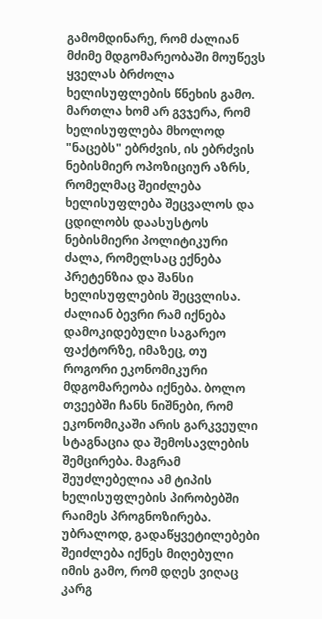გამომდინარე, რომ ძალიან მძიმე მდგომარეობაში მოუწევს ყველას ბრძოლა ხელისუფლების წნეხის გამო. მართლა ხომ არ გვჯერა, რომ ხელისუფლება მხოლოდ "ნაცებს" ებრძვის, ის ებრძვის ნებისმიერ ოპოზიციურ აზრს, რომელმაც შეიძლება ხელისუფლება შეცვალოს და ცდილობს დაასუსტოს ნებისმიერი პოლიტიკური ძალა, რომელსაც ექნება პრეტენზია და შანსი ხელისუფლების შეცვლისა.
ძალიან ბევრი რამ იქნება დამოკიდებული საგარეო ფაქტორზე, იმაზეც, თუ როგორი ეკონომიკური მდგომარეობა იქნება. ბოლო თვეებში ჩანს ნიშნები, რომ ეკონომიკაში არის გარკვეული სტაგნაცია და შემოსავლების შემცირება. მაგრამ შეუძლებელია ამ ტიპის ხელისუფლების პირობებში რაიმეს პროგნოზირება. უბრალოდ, გადაწყვეტილებები შეიძლება იქნეს მიღებული იმის გამო, რომ დღეს ვიღაც კარგ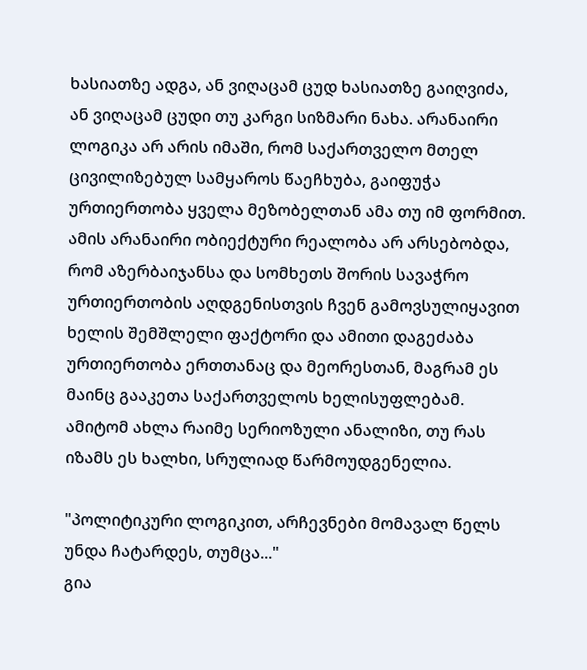ხასიათზე ადგა, ან ვიღაცამ ცუდ ხასიათზე გაიღვიძა, ან ვიღაცამ ცუდი თუ კარგი სიზმარი ნახა. არანაირი ლოგიკა არ არის იმაში, რომ საქართველო მთელ ცივილიზებულ სამყაროს წაეჩხუბა, გაიფუჭა ურთიერთობა ყველა მეზობელთან ამა თუ იმ ფორმით. ამის არანაირი ობიექტური რეალობა არ არსებობდა, რომ აზერბაიჯანსა და სომხეთს შორის სავაჭრო ურთიერთობის აღდგენისთვის ჩვენ გამოვსულიყავით ხელის შემშლელი ფაქტორი და ამითი დაგეძაბა ურთიერთობა ერთთანაც და მეორესთან, მაგრამ ეს მაინც გააკეთა საქართველოს ხელისუფლებამ. ამიტომ ახლა რაიმე სერიოზული ანალიზი, თუ რას იზამს ეს ხალხი, სრულიად წარმოუდგენელია.

"პოლიტიკური ლოგიკით, არჩევნები მომავალ წელს უნდა ჩატარდეს, თუმცა..."
გია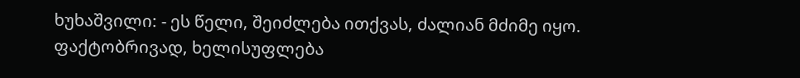ხუხაშვილი: - ეს წელი, შეიძლება ითქვას, ძალიან მძიმე იყო. ფაქტობრივად, ხელისუფლება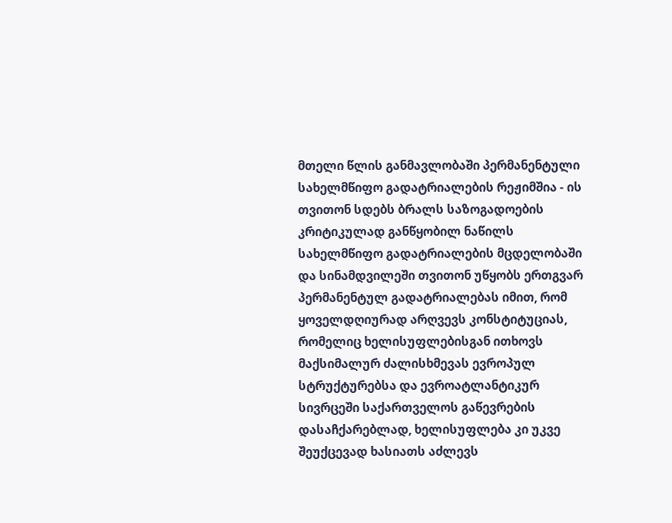მთელი წლის განმავლობაში პერმანენტული სახელმწიფო გადატრიალების რეჟიმშია - ის თვითონ სდებს ბრალს საზოგადოების კრიტიკულად განწყობილ ნაწილს სახელმწიფო გადატრიალების მცდელობაში და სინამდვილეში თვითონ უწყობს ერთგვარ პერმანენტულ გადატრიალებას იმით, რომ ყოველდღიურად არღვევს კონსტიტუციას, რომელიც ხელისუფლებისგან ითხოვს მაქსიმალურ ძალისხმევას ევროპულ სტრუქტურებსა და ევროატლანტიკურ სივრცეში საქართველოს გაწევრების დასაჩქარებლად, ხელისუფლება კი უკვე შეუქცევად ხასიათს აძლევს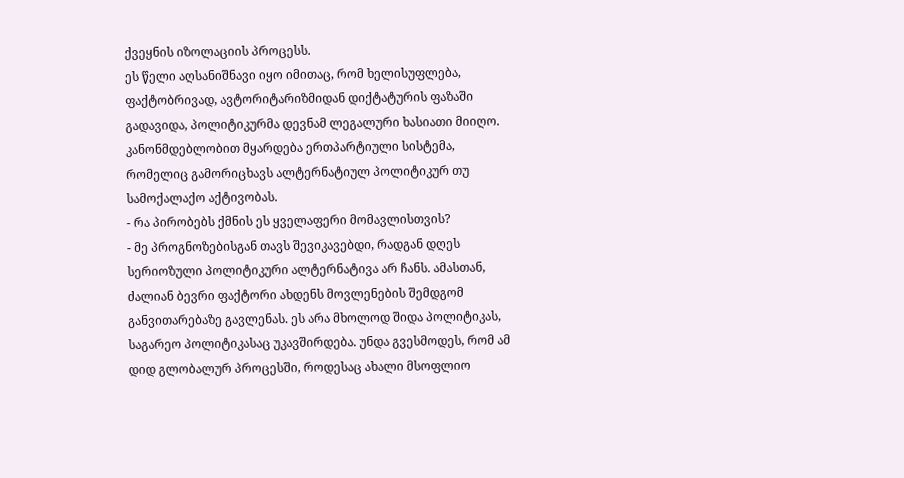ქვეყნის იზოლაციის პროცესს.
ეს წელი აღსანიშნავი იყო იმითაც, რომ ხელისუფლება, ფაქტობრივად, ავტორიტარიზმიდან დიქტატურის ფაზაში გადავიდა, პოლიტიკურმა დევნამ ლეგალური ხასიათი მიიღო. კანონმდებლობით მყარდება ერთპარტიული სისტემა, რომელიც გამორიცხავს ალტერნატიულ პოლიტიკურ თუ სამოქალაქო აქტივობას.
- რა პირობებს ქმნის ეს ყველაფერი მომავლისთვის?
- მე პროგნოზებისგან თავს შევიკავებდი, რადგან დღეს სერიოზული პოლიტიკური ალტერნატივა არ ჩანს. ამასთან, ძალიან ბევრი ფაქტორი ახდენს მოვლენების შემდგომ განვითარებაზე გავლენას. ეს არა მხოლოდ შიდა პოლიტიკას, საგარეო პოლიტიკასაც უკავშირდება. უნდა გვესმოდეს, რომ ამ დიდ გლობალურ პროცესში, როდესაც ახალი მსოფლიო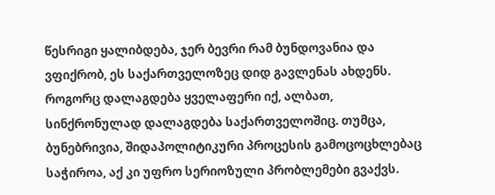წესრიგი ყალიბდება, ჯერ ბევრი რამ ბუნდოვანია და ვფიქრობ, ეს საქართველოზეც დიდ გავლენას ახდენს. როგორც დალაგდება ყველაფერი იქ, ალბათ, სინქრონულად დალაგდება საქართველოშიც. თუმცა, ბუნებრივია, შიდაპოლიტიკური პროცესის გამოცოცხლებაც საჭიროა, აქ კი უფრო სერიოზული პრობლემები გვაქვს.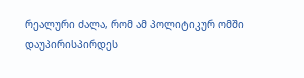რეალური ძალა, რომ ამ პოლიტიკურ ომში დაუპირისპირდეს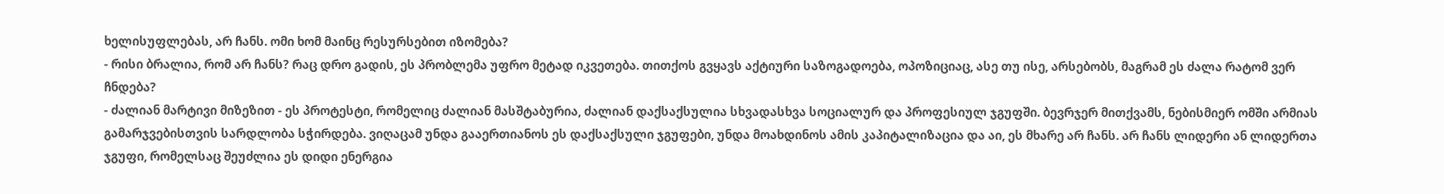ხელისუფლებას, არ ჩანს. ომი ხომ მაინც რესურსებით იზომება?
- რისი ბრალია, რომ არ ჩანს? რაც დრო გადის, ეს პრობლემა უფრო მეტად იკვეთება. თითქოს გვყავს აქტიური საზოგადოება, ოპოზიციაც, ასე თუ ისე, არსებობს, მაგრამ ეს ძალა რატომ ვერ ჩნდება?
- ძალიან მარტივი მიზეზით - ეს პროტესტი, რომელიც ძალიან მასშტაბურია, ძალიან დაქსაქსულია სხვადასხვა სოციალურ და პროფესიულ ჯგუფში. ბევრჯერ მითქვამს, ნებისმიერ ომში არმიას გამარჯვებისთვის სარდლობა სჭირდება. ვიღაცამ უნდა გააერთიანოს ეს დაქსაქსული ჯგუფები, უნდა მოახდინოს ამის კაპიტალიზაცია და აი, ეს მხარე არ ჩანს. არ ჩანს ლიდერი ან ლიდერთა ჯგუფი, რომელსაც შეუძლია ეს დიდი ენერგია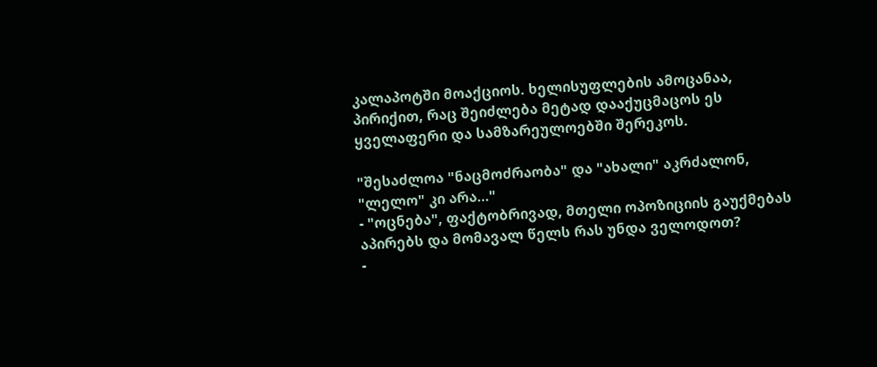კალაპოტში მოაქციოს. ხელისუფლების ამოცანაა, პირიქით, რაც შეიძლება მეტად დააქუცმაცოს ეს ყველაფერი და სამზარეულოებში შერეკოს.

"შესაძლოა "ნაცმოძრაობა" და "ახალი" აკრძალონ, "ლელო" კი არა..."
- "ოცნება", ფაქტობრივად, მთელი ოპოზიციის გაუქმებას აპირებს და მომავალ წელს რას უნდა ველოდოთ?
-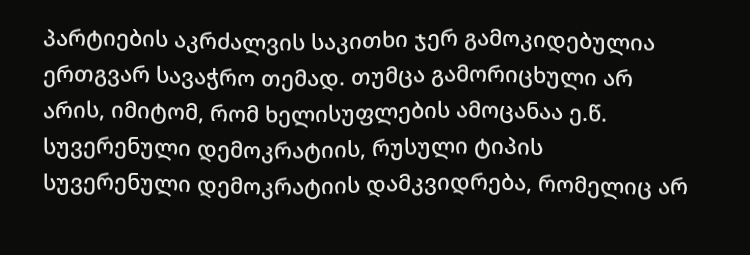პარტიების აკრძალვის საკითხი ჯერ გამოკიდებულია ერთგვარ სავაჭრო თემად. თუმცა გამორიცხული არ არის, იმიტომ, რომ ხელისუფლების ამოცანაა ე.წ. სუვერენული დემოკრატიის, რუსული ტიპის სუვერენული დემოკრატიის დამკვიდრება, რომელიც არ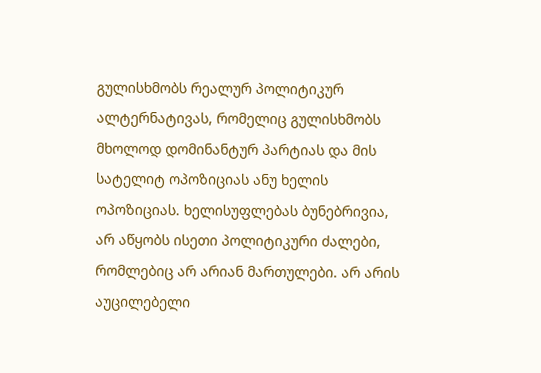გულისხმობს რეალურ პოლიტიკურ ალტერნატივას, რომელიც გულისხმობს მხოლოდ დომინანტურ პარტიას და მის სატელიტ ოპოზიციას ანუ ხელის ოპოზიციას. ხელისუფლებას ბუნებრივია, არ აწყობს ისეთი პოლიტიკური ძალები, რომლებიც არ არიან მართულები. არ არის აუცილებელი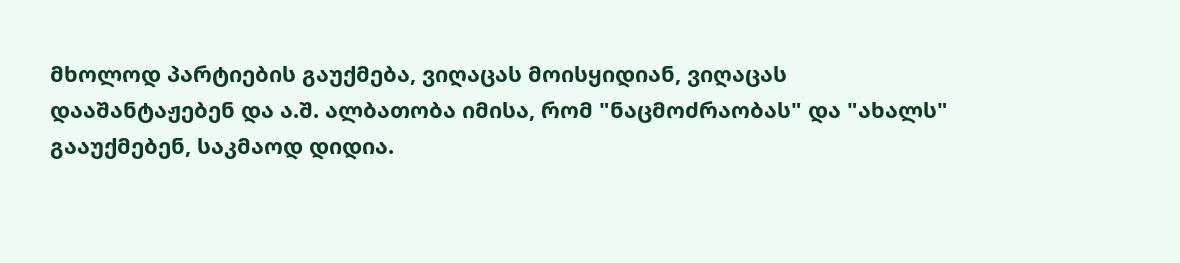მხოლოდ პარტიების გაუქმება, ვიღაცას მოისყიდიან, ვიღაცას დააშანტაჟებენ და ა.შ. ალბათობა იმისა, რომ "ნაცმოძრაობას" და "ახალს" გააუქმებენ, საკმაოდ დიდია.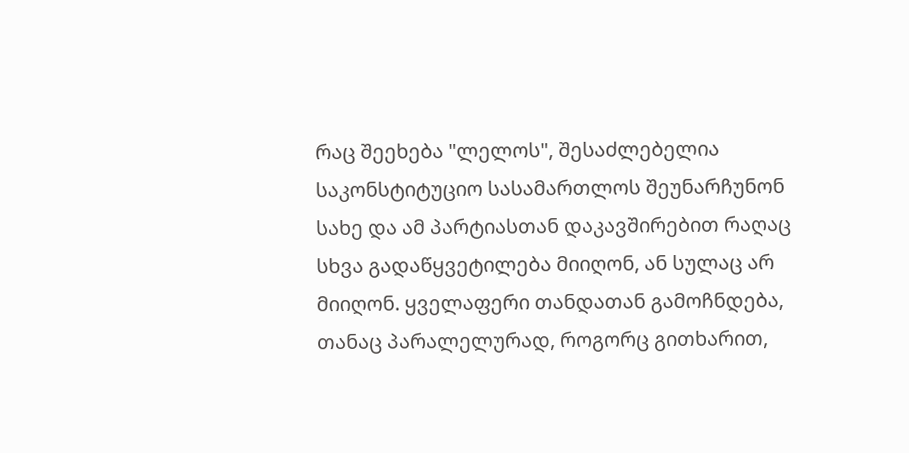რაც შეეხება "ლელოს", შესაძლებელია საკონსტიტუციო სასამართლოს შეუნარჩუნონ სახე და ამ პარტიასთან დაკავშირებით რაღაც სხვა გადაწყვეტილება მიიღონ, ან სულაც არ მიიღონ. ყველაფერი თანდათან გამოჩნდება, თანაც პარალელურად, როგორც გითხარით,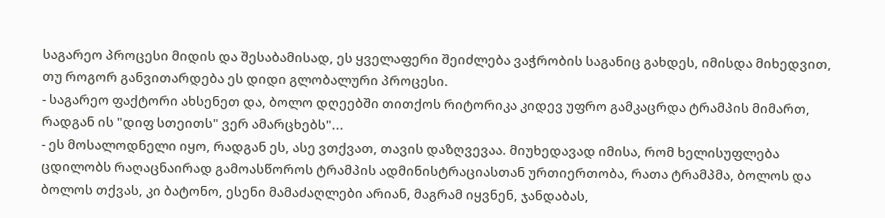საგარეო პროცესი მიდის და შესაბამისად, ეს ყველაფერი შეიძლება ვაჭრობის საგანიც გახდეს, იმისდა მიხედვით, თუ როგორ განვითარდება ეს დიდი გლობალური პროცესი.
- საგარეო ფაქტორი ახსენეთ და, ბოლო დღეებში თითქოს რიტორიკა კიდევ უფრო გამკაცრდა ტრამპის მიმართ, რადგან ის "დიფ სთეითს" ვერ ამარცხებს"...
- ეს მოსალოდნელი იყო, რადგან ეს, ასე ვთქვათ, თავის დაზღვევაა. მიუხედავად იმისა, რომ ხელისუფლება ცდილობს რაღაცნაირად გამოასწოროს ტრამპის ადმინისტრაციასთან ურთიერთობა, რათა ტრამპმა, ბოლოს და ბოლოს თქვას, კი ბატონო, ესენი მამაძაღლები არიან, მაგრამ იყვნენ, ჯანდაბას,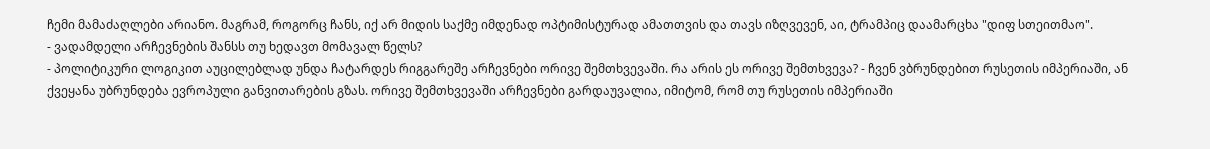ჩემი მამაძაღლები არიანო. მაგრამ, როგორც ჩანს, იქ არ მიდის საქმე იმდენად ოპტიმისტურად ამათთვის და თავს იზღვევენ, აი, ტრამპიც დაამარცხა "დიფ სთეითმაო".
- ვადამდელი არჩევნების შანსს თუ ხედავთ მომავალ წელს?
- პოლიტიკური ლოგიკით აუცილებლად უნდა ჩატარდეს რიგგარეშე არჩევნები ორივე შემთხვევაში. რა არის ეს ორივე შემთხვევა? - ჩვენ ვბრუნდებით რუსეთის იმპერიაში, ან ქვეყანა უბრუნდება ევროპული განვითარების გზას. ორივე შემთხვევაში არჩევნები გარდაუვალია, იმიტომ, რომ თუ რუსეთის იმპერიაში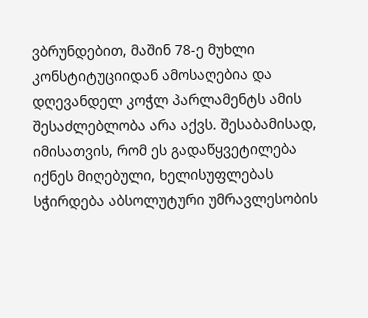ვბრუნდებით, მაშინ 78-ე მუხლი კონსტიტუციიდან ამოსაღებია და დღევანდელ კოჭლ პარლამენტს ამის შესაძლებლობა არა აქვს. შესაბამისად, იმისათვის, რომ ეს გადაწყვეტილება იქნეს მიღებული, ხელისუფლებას სჭირდება აბსოლუტური უმრავლესობის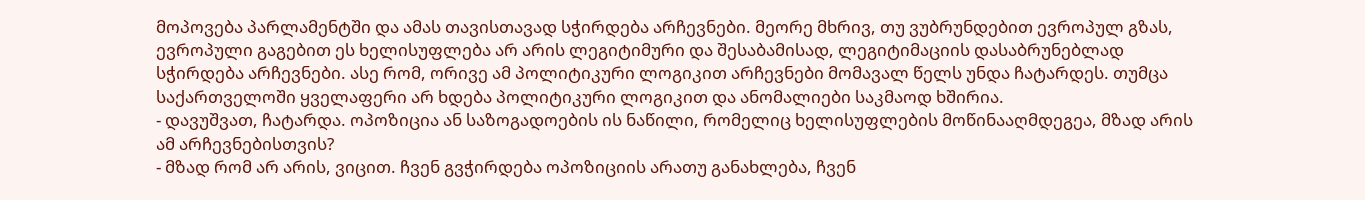მოპოვება პარლამენტში და ამას თავისთავად სჭირდება არჩევნები. მეორე მხრივ, თუ ვუბრუნდებით ევროპულ გზას, ევროპული გაგებით ეს ხელისუფლება არ არის ლეგიტიმური და შესაბამისად, ლეგიტიმაციის დასაბრუნებლად სჭირდება არჩევნები. ასე რომ, ორივე ამ პოლიტიკური ლოგიკით არჩევნები მომავალ წელს უნდა ჩატარდეს. თუმცა საქართველოში ყველაფერი არ ხდება პოლიტიკური ლოგიკით და ანომალიები საკმაოდ ხშირია.
- დავუშვათ, ჩატარდა. ოპოზიცია ან საზოგადოების ის ნაწილი, რომელიც ხელისუფლების მოწინააღმდეგეა, მზად არის ამ არჩევნებისთვის?
- მზად რომ არ არის, ვიცით. ჩვენ გვჭირდება ოპოზიციის არათუ განახლება, ჩვენ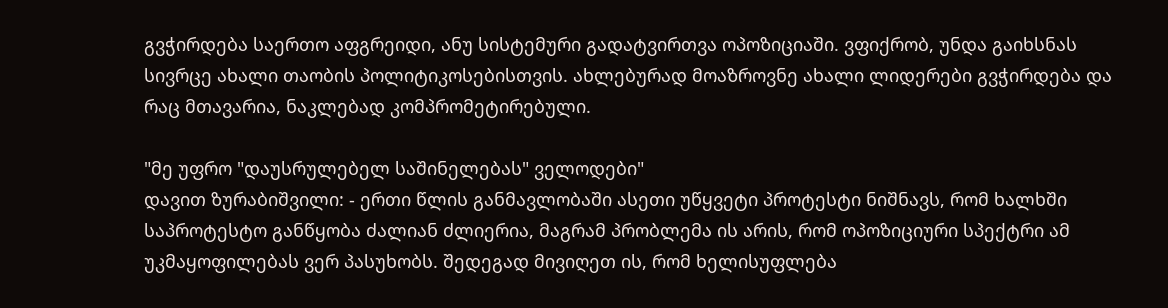გვჭირდება საერთო აფგრეიდი, ანუ სისტემური გადატვირთვა ოპოზიციაში. ვფიქრობ, უნდა გაიხსნას სივრცე ახალი თაობის პოლიტიკოსებისთვის. ახლებურად მოაზროვნე ახალი ლიდერები გვჭირდება და რაც მთავარია, ნაკლებად კომპრომეტირებული.

"მე უფრო "დაუსრულებელ საშინელებას" ველოდები"
დავით ზურაბიშვილი: - ერთი წლის განმავლობაში ასეთი უწყვეტი პროტესტი ნიშნავს, რომ ხალხში საპროტესტო განწყობა ძალიან ძლიერია, მაგრამ პრობლემა ის არის, რომ ოპოზიციური სპექტრი ამ უკმაყოფილებას ვერ პასუხობს. შედეგად მივიღეთ ის, რომ ხელისუფლება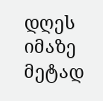დღეს იმაზე მეტად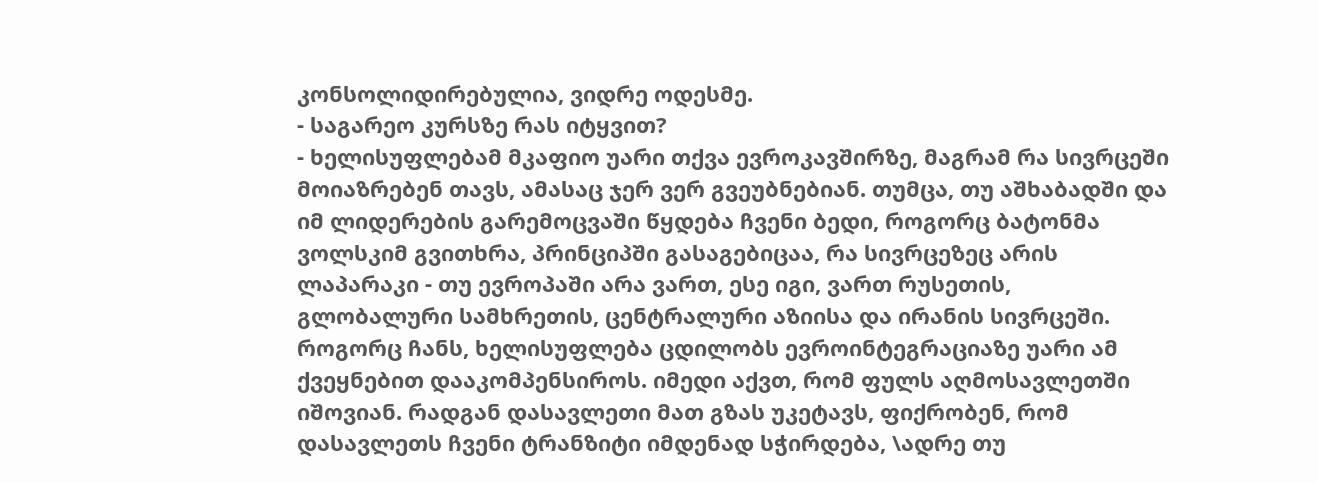კონსოლიდირებულია, ვიდრე ოდესმე.
- საგარეო კურსზე რას იტყვით?
- ხელისუფლებამ მკაფიო უარი თქვა ევროკავშირზე, მაგრამ რა სივრცეში მოიაზრებენ თავს, ამასაც ჯერ ვერ გვეუბნებიან. თუმცა, თუ აშხაბადში და იმ ლიდერების გარემოცვაში წყდება ჩვენი ბედი, როგორც ბატონმა ვოლსკიმ გვითხრა, პრინციპში გასაგებიცაა, რა სივრცეზეც არის ლაპარაკი - თუ ევროპაში არა ვართ, ესე იგი, ვართ რუსეთის, გლობალური სამხრეთის, ცენტრალური აზიისა და ირანის სივრცეში. როგორც ჩანს, ხელისუფლება ცდილობს ევროინტეგრაციაზე უარი ამ ქვეყნებით დააკომპენსიროს. იმედი აქვთ, რომ ფულს აღმოსავლეთში იშოვიან. რადგან დასავლეთი მათ გზას უკეტავს, ფიქრობენ, რომ დასავლეთს ჩვენი ტრანზიტი იმდენად სჭირდება, \ადრე თუ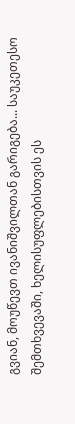გვიან, მოუწევთ ივანიშვილთან გარიგება... საუკეთესო შემთხვევაში, ხელისუფლებისთვის ეს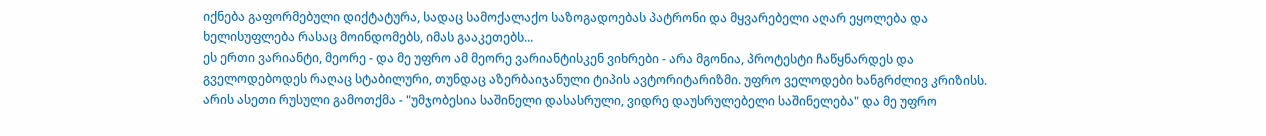იქნება გაფორმებული დიქტატურა, სადაც სამოქალაქო საზოგადოებას პატრონი და მყვარებელი აღარ ეყოლება და ხელისუფლება რასაც მოინდომებს, იმას გააკეთებს...
ეს ერთი ვარიანტი, მეორე - და მე უფრო ამ მეორე ვარიანტისკენ ვიხრები - არა მგონია, პროტესტი ჩაწყნარდეს და გველოდებოდეს რაღაც სტაბილური, თუნდაც აზერბაიჯანული ტიპის ავტორიტარიზმი. უფრო ველოდები ხანგრძლივ კრიზისს. არის ასეთი რუსული გამოთქმა - "უმჯობესია საშინელი დასასრული, ვიდრე დაუსრულებელი საშინელება" და მე უფრო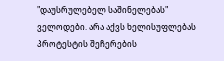"დაუსრულებელ საშინელებას" ველოდები. არა აქვს ხელისუფლებას პროტესტის შეჩერების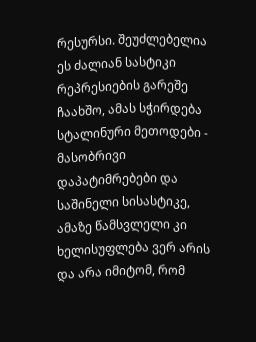რესურსი. შეუძლებელია ეს ძალიან სასტიკი რეპრესიების გარეშე ჩაახშო, ამას სჭირდება სტალინური მეთოდები - მასობრივი დაპატიმრებები და საშინელი სისასტიკე, ამაზე წამსვლელი კი ხელისუფლება ვერ არის და არა იმიტომ, რომ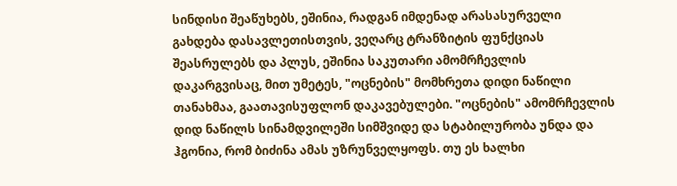სინდისი შეაწუხებს, ეშინია, რადგან იმდენად არასასურველი გახდება დასავლეთისთვის, ვეღარც ტრანზიტის ფუნქციას შეასრულებს და პლუს, ეშინია საკუთარი ამომრჩევლის დაკარგვისაც, მით უმეტეს, "ოცნების" მომხრეთა დიდი ნაწილი თანახმაა, გაათავისუფლონ დაკავებულები. "ოცნების" ამომრჩევლის დიდ ნაწილს სინამდვილეში სიმშვიდე და სტაბილურობა უნდა და ჰგონია, რომ ბიძინა ამას უზრუნველყოფს. თუ ეს ხალხი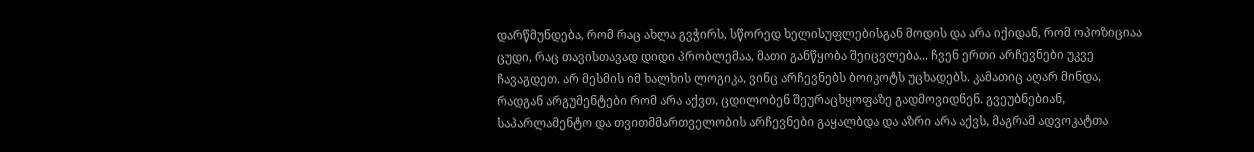დარწმუნდება, რომ რაც ახლა გვჭირს, სწორედ ხელისუფლებისგან მოდის და არა იქიდან, რომ ოპოზიციაა ცუდი, რაც თავისთავად დიდი პრობლემაა, მათი განწყობა შეიცვლება... ჩვენ ერთი არჩევნები უკვე ჩავაგდეთ. არ მესმის იმ ხალხის ლოგიკა, ვინც არჩევნებს ბოიკოტს უცხადებს. კამათიც აღარ მინდა, რადგან არგუმენტები რომ არა აქვთ, ცდილობენ შეურაცხყოფაზე გადმოვიდნენ. გვეუბნებიან, საპარლამენტო და თვითმმართველობის არჩევნები გაყალბდა და აზრი არა აქვს, მაგრამ ადვოკატთა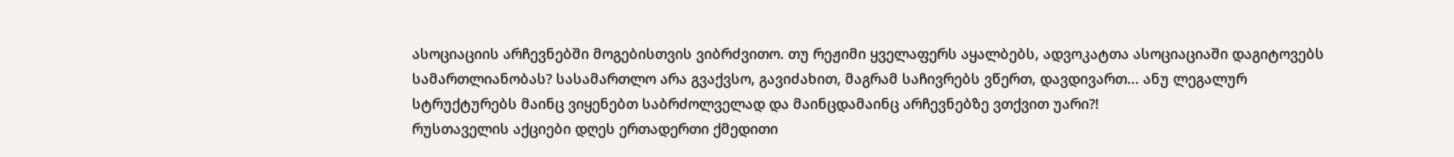ასოციაციის არჩევნებში მოგებისთვის ვიბრძვითო. თუ რეჟიმი ყველაფერს აყალბებს, ადვოკატთა ასოციაციაში დაგიტოვებს სამართლიანობას? სასამართლო არა გვაქვსო, გავიძახით, მაგრამ საჩივრებს ვწერთ, დავდივართ... ანუ ლეგალურ სტრუქტურებს მაინც ვიყენებთ საბრძოლველად და მაინცდამაინც არჩევნებზე ვთქვით უარი?!
რუსთაველის აქციები დღეს ერთადერთი ქმედითი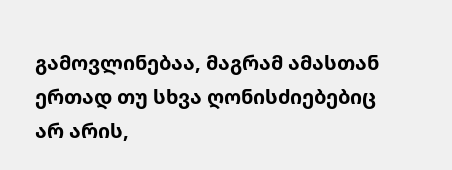გამოვლინებაა, მაგრამ ამასთან ერთად თუ სხვა ღონისძიებებიც არ არის,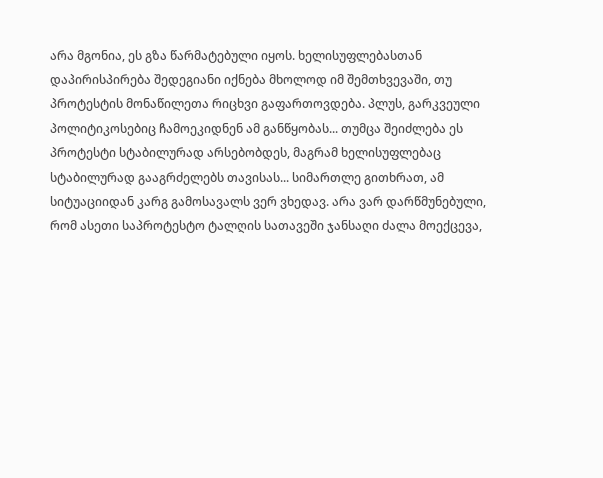არა მგონია, ეს გზა წარმატებული იყოს. ხელისუფლებასთან დაპირისპირება შედეგიანი იქნება მხოლოდ იმ შემთხვევაში, თუ პროტესტის მონაწილეთა რიცხვი გაფართოვდება. პლუს, გარკვეული პოლიტიკოსებიც ჩამოეკიდნენ ამ განწყობას... თუმცა შეიძლება ეს პროტესტი სტაბილურად არსებობდეს, მაგრამ ხელისუფლებაც სტაბილურად გააგრძელებს თავისას... სიმართლე გითხრათ, ამ სიტუაციიდან კარგ გამოსავალს ვერ ვხედავ. არა ვარ დარწმუნებული, რომ ასეთი საპროტესტო ტალღის სათავეში ჯანსაღი ძალა მოექცევა,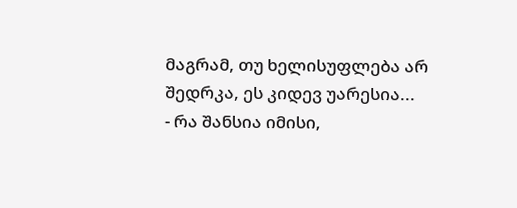მაგრამ, თუ ხელისუფლება არ შედრკა, ეს კიდევ უარესია...
- რა შანსია იმისი,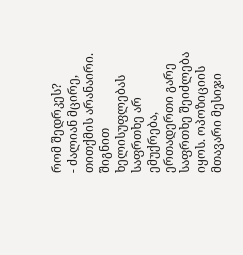რომ შედრკეს?
- ძალიან მცირე, თითქმის არანაირი. შიგნით ხელისუფლებას საფრთხე არ ემუქრება, ერთადერთი გარე საფრთხე შეიძლება იყოს. ოპოზიციის მთავარი მესიჯი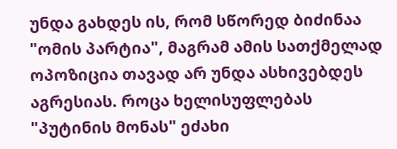უნდა გახდეს ის, რომ სწორედ ბიძინაა "ომის პარტია", მაგრამ ამის სათქმელად ოპოზიცია თავად არ უნდა ასხივებდეს აგრესიას. როცა ხელისუფლებას "პუტინის მონას" ეძახი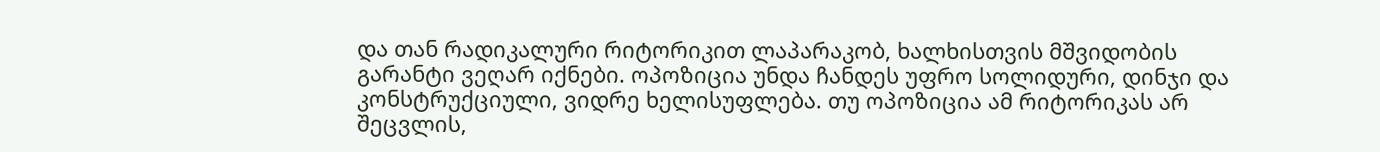და თან რადიკალური რიტორიკით ლაპარაკობ, ხალხისთვის მშვიდობის გარანტი ვეღარ იქნები. ოპოზიცია უნდა ჩანდეს უფრო სოლიდური, დინჯი და კონსტრუქციული, ვიდრე ხელისუფლება. თუ ოპოზიცია ამ რიტორიკას არ შეცვლის,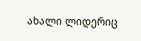ახალი ლიდერიც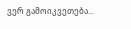ვერ გამოიკვეთება...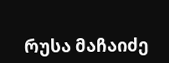რუსა მაჩაიძე